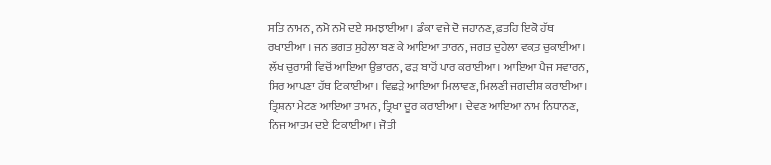ਸਤਿ ਨਾਮਨ, ਨਮੋ ਨਮੋ ਦਏ ਸਮਝਾਈਆ। ਡੰਕਾ ਵਜੇ ਦੋ ਜਹਾਨਣ, ਫ਼ਤਹਿ ਇਕੋ ਹੱਥ ਰਖਾਈਆ । ਜਨ ਭਗਤ ਸੁਹੇਲਾ ਬਣ ਕੇ ਆਇਆ ਤਾਰਨ, ਜਗਤ ਦੁਹੇਲਾ ਵਕ਼ਤ ਚੁਕਾਈਆ। ਲੱਖ ਚੁਰਾਸੀ ਵਿਚੋਂ ਆਇਆ ਉਭਾਰਨ, ਫੜ ਬਾਹੋਂ ਪਾਰ ਕਰਾਈਆ। ਆਇਆ ਪੈਜ ਸਵਾਰਨ, ਸਿਰ ਆਪਣਾ ਹੱਥ ਟਿਕਾਈਆ। ਵਿਛੜੇ ਆਇਆ ਮਿਲਾਵਣ, ਮਿਲਣੀ ਜਗਦੀਸ਼ ਕਰਾਈਆ। ਤ੍ਰਿਸ਼ਨਾ ਮੇਟਣ ਆਇਆ ਤਾਮਨ, ਤ੍ਰਿਖਾ ਦੂਰ ਕਰਾਈਆ। ਦੇਵਣ ਆਇਆ ਨਾਮ ਨਿਧਾਨਣ, ਨਿਜ ਆਤਮ ਦਏ ਟਿਕਾਈਆ। ਜੋਤੀ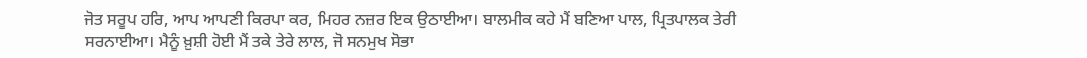ਜੋਤ ਸਰੂਪ ਹਰਿ, ਆਪ ਆਪਣੀ ਕਿਰਪਾ ਕਰ, ਮਿਹਰ ਨਜ਼ਰ ਇਕ ਉਠਾਈਆ। ਬਾਲਮੀਕ ਕਹੇ ਮੈਂ ਬਣਿਆ ਪਾਲ, ਪ੍ਰਿਤਪਾਲਕ ਤੇਰੀ ਸਰਨਾਈਆ। ਮੈਨੂੰ ਖ਼ੁਸ਼ੀ ਹੋਈ ਮੈਂ ਤਕੇ ਤੇਰੇ ਲਾਲ, ਜੋ ਸਨਮੁਖ ਸੋਭਾ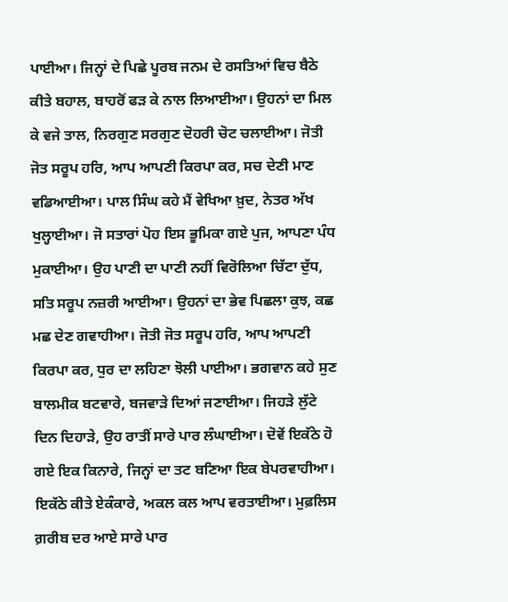ਪਾਈਆ। ਜਿਨ੍ਹਾਂ ਦੇ ਪਿਛੇ ਪੂਰਬ ਜਨਮ ਦੇ ਰਸਤਿਆਂ ਵਿਚ ਬੈਠੇ ਕੀਤੇ ਬਹਾਲ, ਬਾਹਰੋਂ ਫੜ ਕੇ ਨਾਲ ਲਿਆਈਆ। ਉਹਨਾਂ ਦਾ ਮਿਲ ਕੇ ਵਜੇ ਤਾਲ, ਨਿਰਗੁਣ ਸਰਗੁਣ ਦੋਹਰੀ ਚੋਟ ਚਲਾਈਆ। ਜੋਤੀ ਜੋਤ ਸਰੂਪ ਹਰਿ, ਆਪ ਆਪਣੀ ਕਿਰਪਾ ਕਰ, ਸਚ ਦੇਣੀ ਮਾਣ ਵਡਿਆਈਆ। ਪਾਲ ਸਿੰਘ ਕਹੇ ਮੈਂ ਵੇਖਿਆ ਖ਼ੁਦ, ਨੇਤਰ ਅੱਖ ਖੁਲ੍ਹਾਈਆ। ਜੋ ਸਤਾਰਾਂ ਪੋਹ ਇਸ ਭੂਮਿਕਾ ਗਏ ਪੁਜ, ਆਪਣਾ ਪੰਧ ਮੁਕਾਈਆ। ਉਹ ਪਾਣੀ ਦਾ ਪਾਣੀ ਨਹੀਂ ਵਿਰੋਲਿਆ ਚਿੱਟਾ ਦੁੱਧ, ਸਤਿ ਸਰੂਪ ਨਜ਼ਰੀ ਆਈਆ। ਉਹਨਾਂ ਦਾ ਭੇਵ ਪਿਛਲਾ ਕੁਝ, ਕਛ ਮਛ ਦੇਣ ਗਵਾਹੀਆ। ਜੋਤੀ ਜੋਤ ਸਰੂਪ ਹਰਿ, ਆਪ ਆਪਣੀ ਕਿਰਪਾ ਕਰ, ਧੁਰ ਦਾ ਲਹਿਣਾ ਝੋਲੀ ਪਾਈਆ। ਭਗਵਾਨ ਕਹੇ ਸੁਣ ਬਾਲਮੀਕ ਬਟਵਾਰੇ, ਬਜਵਾੜੇ ਦਿਆਂ ਜਣਾਈਆ। ਜਿਹੜੇ ਲੁੱਟੇ ਦਿਨ ਦਿਹਾੜੇ, ਉਹ ਰਾਤੀਂ ਸਾਰੇ ਪਾਰ ਲੰਘਾਈਆ। ਦੋਵੇਂ ਇਕੱਠੇ ਹੋ ਗਏ ਇਕ ਕਿਨਾਰੇ, ਜਿਨ੍ਹਾਂ ਦਾ ਤਟ ਬਣਿਆ ਇਕ ਬੇਪਰਵਾਹੀਆ। ਇਕੱਠੇ ਕੀਤੇ ਏਕੰਕਾਰੇ, ਅਕਲ ਕਲ ਆਪ ਵਰਤਾਈਆ। ਮੁਫ਼ਲਿਸ ਗ਼ਰੀਬ ਦਰ ਆਏ ਸਾਰੇ ਪਾਰ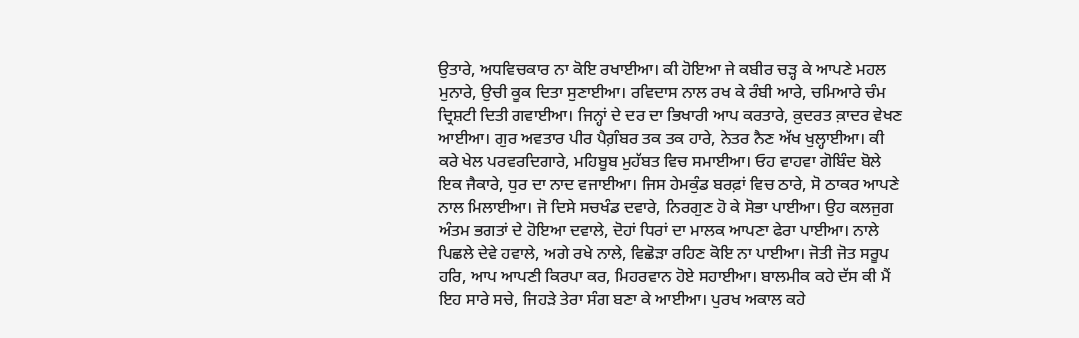ਉਤਾਰੇ, ਅਧਵਿਚਕਾਰ ਨਾ ਕੋਇ ਰਖਾਈਆ। ਕੀ ਹੋਇਆ ਜੇ ਕਬੀਰ ਚੜ੍ਹ ਕੇ ਆਪਣੇ ਮਹਲ ਮੁਨਾਰੇ, ਉਚੀ ਕੂਕ ਦਿਤਾ ਸੁਣਾਈਆ। ਰਵਿਦਾਸ ਨਾਲ ਰਖ ਕੇ ਰੰਬੀ ਆਰੇ, ਚਮਿਆਰੇ ਚੰਮ ਦ੍ਰਿਸ਼ਟੀ ਦਿਤੀ ਗਵਾਈਆ। ਜਿਨ੍ਹਾਂ ਦੇ ਦਰ ਦਾ ਭਿਖਾਰੀ ਆਪ ਕਰਤਾਰੇ, ਕ਼ੁਦਰਤ ਕ਼ਾਦਰ ਵੇਖਣ ਆਈਆ। ਗੁਰ ਅਵਤਾਰ ਪੀਰ ਪੈਗ਼ੰਬਰ ਤਕ ਤਕ ਹਾਰੇ, ਨੇਤਰ ਨੈਣ ਅੱਖ ਖੁਲ੍ਹਾਈਆ। ਕੀ ਕਰੇ ਖੇਲ ਪਰਵਰਦਿਗਾਰੇ, ਮਹਿਬੂਬ ਮੁਹੱਬਤ ਵਿਚ ਸਮਾਈਆ। ਓਹ ਵਾਹਵਾ ਗੋਬਿੰਦ ਬੋਲੇ ਇਕ ਜੈਕਾਰੇ, ਧੁਰ ਦਾ ਨਾਦ ਵਜਾਈਆ। ਜਿਸ ਹੇਮਕੁੰਡ ਬਰਫ਼ਾਂ ਵਿਚ ਠਾਰੇ, ਸੋ ਠਾਕਰ ਆਪਣੇ ਨਾਲ ਮਿਲਾਈਆ। ਜੋ ਦਿਸੇ ਸਚਖੰਡ ਦਵਾਰੇ, ਨਿਰਗੁਣ ਹੋ ਕੇ ਸੋਭਾ ਪਾਈਆ। ਉਹ ਕਲਜੁਗ ਅੰਤਮ ਭਗਤਾਂ ਦੇ ਹੋਇਆ ਦਵਾਲੇ, ਦੋਹਾਂ ਧਿਰਾਂ ਦਾ ਮਾਲਕ ਆਪਣਾ ਫੇਰਾ ਪਾਈਆ। ਨਾਲੇ ਪਿਛਲੇ ਦੇਵੇ ਹਵਾਲੇ, ਅਗੇ ਰਖੇ ਨਾਲੇ, ਵਿਛੋੜਾ ਰਹਿਣ ਕੋਇ ਨਾ ਪਾਈਆ। ਜੋਤੀ ਜੋਤ ਸਰੂਪ ਹਰਿ, ਆਪ ਆਪਣੀ ਕਿਰਪਾ ਕਰ, ਮਿਹਰਵਾਨ ਹੋਏ ਸਹਾਈਆ। ਬਾਲਮੀਕ ਕਹੇ ਦੱਸ ਕੀ ਮੈਂ ਇਹ ਸਾਰੇ ਸਚੇ, ਜਿਹੜੇ ਤੇਰਾ ਸੰਗ ਬਣਾ ਕੇ ਆਈਆ। ਪੁਰਖ ਅਕਾਲ ਕਹੇ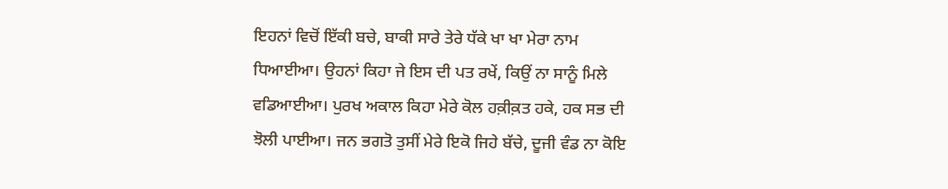ਇਹਨਾਂ ਵਿਚੋਂ ਇੱਕੀ ਬਚੇ, ਬਾਕੀ ਸਾਰੇ ਤੇਰੇ ਧੱਕੇ ਖਾ ਖਾ ਮੇਰਾ ਨਾਮ ਧਿਆਈਆ। ਉਹਨਾਂ ਕਿਹਾ ਜੇ ਇਸ ਦੀ ਪਤ ਰਖੇਂ, ਕਿਉਂ ਨਾ ਸਾਨੂੰ ਮਿਲੇ ਵਡਿਆਈਆ। ਪੁਰਖ ਅਕਾਲ ਕਿਹਾ ਮੇਰੇ ਕੋਲ ਹਕ਼ੀਕ਼ਤ ਹਕੇ, ਹਕ ਸਭ ਦੀ ਝੋਲੀ ਪਾਈਆ। ਜਨ ਭਗਤੋ ਤੁਸੀਂ ਮੇਰੇ ਇਕੋ ਜਿਹੇ ਬੱਚੇ, ਦੂਜੀ ਵੰਡ ਨਾ ਕੋਇ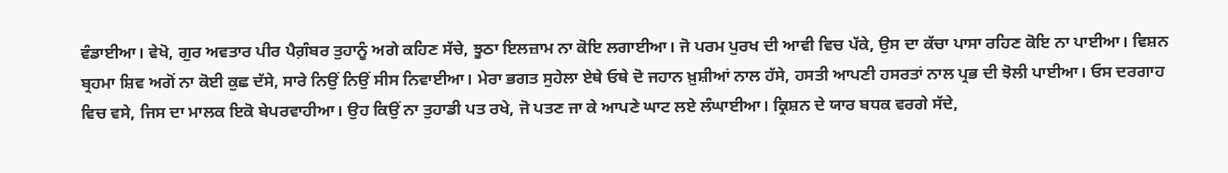ਵੰਡਾਈਆ। ਵੇਖੋ, ਗੁਰ ਅਵਤਾਰ ਪੀਰ ਪੈਗ਼ੰਬਰ ਤੁਹਾਨੂੰ ਅਗੇ ਕਹਿਣ ਸੱਚੇ, ਝੂਠਾ ਇਲਜ਼ਾਮ ਨਾ ਕੋਇ ਲਗਾਈਆ। ਜੋ ਪਰਮ ਪੁਰਖ ਦੀ ਆਵੀ ਵਿਚ ਪੱਕੇ, ਉਸ ਦਾ ਕੱਚਾ ਪਾਸਾ ਰਹਿਣ ਕੋਇ ਨਾ ਪਾਈਆ। ਵਿਸ਼ਨ ਬ੍ਰਹਮਾ ਸ਼ਿਵ ਅਗੋਂ ਨਾ ਕੋਈ ਕੁਛ ਦੱਸੇ, ਸਾਰੇ ਨਿਉਂ ਨਿਉਂ ਸੀਸ ਨਿਵਾਈਆ। ਮੇਰਾ ਭਗਤ ਸੁਹੇਲਾ ਏਥੇ ਓਥੇ ਦੋ ਜਹਾਨ ਖ਼ੁਸ਼ੀਆਂ ਨਾਲ ਹੱਸੇ, ਹਸਤੀ ਆਪਣੀ ਹਸਰਤਾਂ ਨਾਲ ਪ੍ਰਭ ਦੀ ਝੋਲੀ ਪਾਈਆ। ਓਸ ਦਰਗਾਹ ਵਿਚ ਵਸੇ, ਜਿਸ ਦਾ ਮਾਲਕ ਇਕੋ ਬੇਪਰਵਾਹੀਆ। ਉਹ ਕਿਉਂ ਨਾ ਤੁਹਾਡੀ ਪਤ ਰਖੇ, ਜੋ ਪਤਣ ਜਾ ਕੇ ਆਪਣੇ ਘਾਟ ਲਏ ਲੰਘਾਈਆ। ਕ੍ਰਿਸ਼ਨ ਦੇ ਯਾਰ ਬਧਕ ਵਰਗੇ ਸੱਦੇ,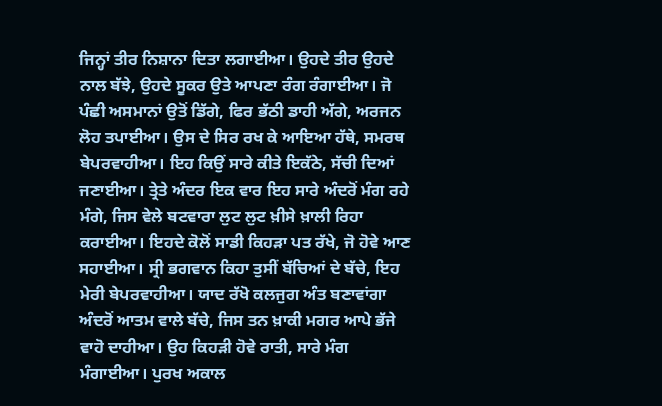ਜਿਨ੍ਹਾਂ ਤੀਰ ਨਿਸ਼ਾਨਾ ਦਿਤਾ ਲਗਾਈਆ। ਉਹਦੇ ਤੀਰ ਉਹਦੇ ਨਾਲ ਬੱਝੇ, ਉਹਦੇ ਸੂਕਰ ਉਤੇ ਆਪਣਾ ਰੰਗ ਰੰਗਾਈਆ। ਜੋ ਪੰਛੀ ਅਸਮਾਨਾਂ ਉਤੋਂ ਡਿੱਗੇ, ਫਿਰ ਭੱਠੀ ਡਾਹੀ ਅੱਗੇ, ਅਰਜਨ ਲੋਹ ਤਪਾਈਆ। ਉਸ ਦੇ ਸਿਰ ਰਖ ਕੇ ਆਇਆ ਹੱਥੇ, ਸਮਰਥ ਬੇਪਰਵਾਹੀਆ। ਇਹ ਕਿਉਂ ਸਾਰੇ ਕੀਤੇ ਇਕੱਠੇ, ਸੱਚੀ ਦਿਆਂ ਜਣਾਈਆ। ਤ੍ਰੇਤੇ ਅੰਦਰ ਇਕ ਵਾਰ ਇਹ ਸਾਰੇ ਅੰਦਰੋਂ ਮੰਗ ਰਹੇ ਮੰਗੇ, ਜਿਸ ਵੇਲੇ ਬਟਵਾਰਾ ਲੁਟ ਲੁਟ ਖ਼ੀਸੇ ਖ਼ਾਲੀ ਰਿਹਾ ਕਰਾਈਆ। ਇਹਦੇ ਕੋਲੋਂ ਸਾਡੀ ਕਿਹੜਾ ਪਤ ਰੱਖੇ, ਜੋ ਹੋਵੇ ਆਣ ਸਹਾਈਆ। ਸ੍ਰੀ ਭਗਵਾਨ ਕਿਹਾ ਤੁਸੀਂ ਬੱਚਿਆਂ ਦੇ ਬੱਚੇ, ਇਹ ਮੇਰੀ ਬੇਪਰਵਾਹੀਆ। ਯਾਦ ਰੱਖੋ ਕਲਜੁਗ ਅੰਤ ਬਣਾਵਾਂਗਾ ਅੰਦਰੋਂ ਆਤਮ ਵਾਲੇ ਬੱਚੇ, ਜਿਸ ਤਨ ਖ਼ਾਕੀ ਮਗਰ ਆਪੇ ਭੱਜੇ ਵਾਹੋ ਦਾਹੀਆ। ਉਹ ਕਿਹੜੀ ਹੋਵੇ ਰਾਤੀ, ਸਾਰੇ ਮੰਗ ਮੰਗਾਈਆ। ਪੁਰਖ ਅਕਾਲ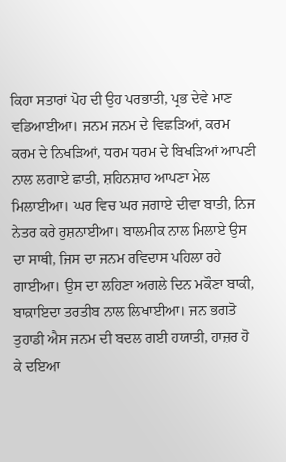ਕਿਹਾ ਸਤਾਰਾਂ ਪੋਹ ਦੀ ਉਹ ਪਰਭਾਤੀ, ਪ੍ਰਭ ਦੇਵੇ ਮਾਣ ਵਡਿਆਈਆ। ਜਨਮ ਜਨਮ ਦੇ ਵਿਛੜਿਆਂ, ਕਰਮ ਕਰਮ ਦੇ ਨਿਖੜਿਆਂ, ਧਰਮ ਧਰਮ ਦੇ ਬਿਖੜਿਆਂ ਆਪਣੀ ਨਾਲ ਲਗਾਏ ਛਾਤੀ, ਸ਼ਹਿਨਸ਼ਾਹ ਆਪਣਾ ਮੇਲ ਮਿਲਾਈਆ। ਘਰ ਵਿਚ ਘਰ ਜਗਾਏ ਦੀਵਾ ਬਾਤੀ, ਨਿਜ ਨੇਤਰ ਕਰੇ ਰੁਸ਼ਨਾਈਆ। ਬਾਲਮੀਕ ਨਾਲ ਮਿਲਾਏ ਉਸ ਦਾ ਸਾਥੀ, ਜਿਸ ਦਾ ਜਨਮ ਰਵਿਦਾਸ ਪਹਿਲਾ ਰਹੇ ਗਾਈਆ। ਉਸ ਦਾ ਲਹਿਣਾ ਅਗਲੇ ਦਿਨ ਮਕੌਣਾ ਬਾਕੀ, ਬਾਕ਼ਾਇਦਾ ਤਰਤੀਬ ਨਾਲ ਲਿਖਾਈਆ। ਜਨ ਭਗਤੋ ਤੁਹਾਡੀ ਐਸ ਜਨਮ ਦੀ ਬਦਲ ਗਈ ਹਯਾਤੀ, ਹਾਜ਼ਰ ਹੋ ਕੇ ਦਇਆ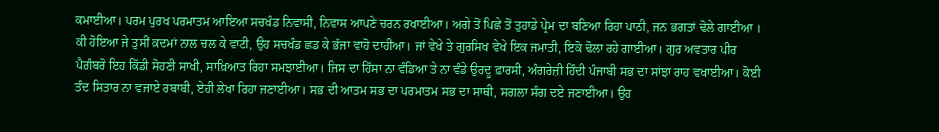ਕਮਾਈਆ। ਪਰਮ ਪੁਰਖ ਪਰਮਾਤਮ ਆਇਆ ਸਚਖੰਡ ਨਿਵਾਸੀ, ਨਿਵਾਸ ਆਪਣੇ ਚਰਨ ਰਖਾਈਆ। ਅਗੇ ਤੋਂ ਪਿਛੇ ਤੋਂ ਤੁਹਾਡੇ ਪ੍ਰੇਮ ਦਾ ਬਣਿਆ ਰਿਹਾ ਪਾਠੀ, ਜਨ ਭਗਤਾਂ ਢੋਲੇ ਗਾਈਆ । ਕੀ ਹੋਇਆ ਜੇ ਤੁਸੀਂ ਕ਼ਦਮਾਂ ਨਾਲ ਚਲ ਕੇ ਵਾਟੀ, ਉਹ ਸਚਖੰਡ ਛਡ ਕੇ ਭੱਜਾ ਵਾਹੋ ਦਾਹੀਆ। ਜਾਂ ਵੇਖੇ ਤੇ ਗੁਰਸਿਖ ਵੇਖੇ ਇਕ ਜਮਾਤੀ, ਇਕੋ ਢੋਲਾ ਰਹੇ ਗਾਈਆ। ਗੁਰ ਅਵਤਾਰ ਪੀਰ ਪੈਗ਼ੰਬਰੋ ਇਹ ਕਿੱਡੀ ਸੋਹਣੀ ਸਾਖੀ, ਸਾਖ਼ਿਆਤ ਰਿਹਾ ਸਮਝਾਈਆ। ਜਿਸ ਦਾ ਹਿੱਸਾ ਨਾ ਵੰਡਿਆ ਤੇ ਨਾ ਵੰਡੇ ਉਰਦੂ ਫ਼ਾਰਸੀ, ਅੰਗਰੇਜ਼ੀ ਹਿੰਦੀ ਪੰਜਾਬੀ ਸਭ ਦਾ ਸਾਂਝਾ ਰਾਹ ਵਖਾਈਆ। ਕੋਈ ਤੰਦ ਸਿਤਾਰ ਨਾ ਵਜਾਏ ਰਬਾਬੀ, ਏਹੀ ਲੇਖਾ ਰਿਹਾ ਜਣਾਈਆ। ਸਭ ਦੀ ਆਤਮ ਸਭ ਦਾ ਪਰਮਾਤਮ ਸਭ ਦਾ ਸਾਥੀ, ਸਗਲਾ ਸੰਗ ਦਏ ਜਣਾਈਆ। ਉਹ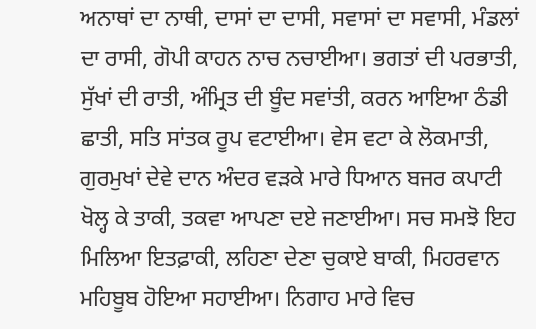ਅਨਾਥਾਂ ਦਾ ਨਾਥੀ, ਦਾਸਾਂ ਦਾ ਦਾਸੀ, ਸਵਾਸਾਂ ਦਾ ਸਵਾਸੀ, ਮੰਡਲਾਂ ਦਾ ਰਾਸੀ, ਗੋਪੀ ਕਾਹਨ ਨਾਚ ਨਚਾਈਆ। ਭਗਤਾਂ ਦੀ ਪਰਭਾਤੀ, ਸੁੱਖਾਂ ਦੀ ਰਾਤੀ, ਅੰਮ੍ਰਿਤ ਦੀ ਬੂੰਦ ਸਵਾਂਤੀ, ਕਰਨ ਆਇਆ ਠੰਡੀ ਛਾਤੀ, ਸਤਿ ਸਾਂਤਕ ਰੂਪ ਵਟਾਈਆ। ਵੇਸ ਵਟਾ ਕੇ ਲੋਕਮਾਤੀ, ਗੁਰਮੁਖਾਂ ਦੇਵੇ ਦਾਨ ਅੰਦਰ ਵੜਕੇ ਮਾਰੇ ਧਿਆਨ ਬਜਰ ਕਪਾਟੀ ਖੋਲ੍ਹ ਕੇ ਤਾਕੀ, ਤਕਵਾ ਆਪਣਾ ਦਏ ਜਣਾਈਆ। ਸਚ ਸਮਝੋ ਇਹ ਮਿਲਿਆ ਇਤਫ਼ਾਕੀ, ਲਹਿਣਾ ਦੇਣਾ ਚੁਕਾਏ ਬਾਕੀ, ਮਿਹਰਵਾਨ ਮਹਿਬੂਬ ਹੋਇਆ ਸਹਾਈਆ। ਨਿਗਾਹ ਮਾਰੇ ਵਿਚ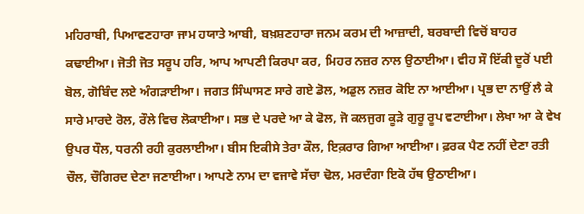ਮਹਿਰਾਬੀ, ਪਿਆਵਣਹਾਰਾ ਜਾਮ ਹਯਾਤੇ ਆਬੀ, ਬਖ਼ਸ਼ਣਹਾਰਾ ਜਨਮ ਕਰਮ ਦੀ ਆਜ਼ਾਦੀ, ਬਰਬਾਦੀ ਵਿਚੋਂ ਬਾਹਰ ਕਢਾਈਆ। ਜੋਤੀ ਜੋਤ ਸਰੂਪ ਹਰਿ, ਆਪ ਆਪਣੀ ਕਿਰਪਾ ਕਰ, ਮਿਹਰ ਨਜ਼ਰ ਨਾਲ ਉਠਾਈਆ। ਵੀਹ ਸੌ ਇੱਕੀ ਦੂਰੋਂ ਪਈ ਬੋਲ, ਗੋਬਿੰਦ ਲਏ ਅੰਗੜਾਈਆ। ਜਗਤ ਸਿੰਘਾਸਣ ਸਾਰੇ ਗਏ ਡੋਲ, ਅਡੁਲ ਨਜ਼ਰ ਕੋਇ ਨਾ ਆਈਆ। ਪ੍ਰਭ ਦਾ ਨਾਉਂ ਲੈ ਕੇ ਸਾਰੇ ਮਾਰਦੇ ਰੋਲ, ਰੌਲੇ ਵਿਚ ਲੋਕਾਈਆ। ਸਭ ਦੇ ਪਰਦੇ ਆ ਕੇ ਫੋਲ, ਜੋ ਕਲਜੁਗ ਕੂੜੇ ਗੁਰੂ ਰੂਪ ਵਟਾਈਆ। ਲੇਖਾ ਆ ਕੇ ਵੇਖ ਉਪਰ ਧੌਲ, ਧਰਨੀ ਰਹੀ ਕੁਰਲਾਈਆ। ਬੀਸ ਇਕੀਸੇ ਤੇਰਾ ਕੌਲ, ਇਕ਼ਰਾਰ ਗਿਆ ਆਈਆ। ਫ਼ਰਕ ਪੈਣ ਨਹੀਂ ਦੇਣਾ ਰਤੀ ਚੌਲ, ਚੌਗਿਰਦ ਦੇਣਾ ਜਣਾਈਆ। ਆਪਣੇ ਨਾਮ ਦਾ ਵਜਾਵੇ ਸੱਚਾ ਢੋਲ, ਮਰਦੰਗਾ ਇਕੋ ਹੱਥ ਉਠਾਈਆ।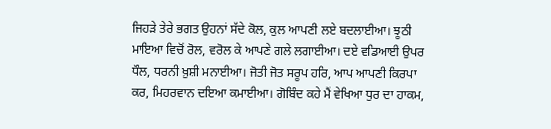ਜਿਹੜੇ ਤੇਰੇ ਭਗਤ ਉਹਨਾਂ ਸੱਦੇ ਕੋਲ, ਕੁਲ ਆਪਣੀ ਲਏ ਬਦਲਾਈਆ। ਝੂਠੀ ਮਾਇਆ ਵਿਚੋਂ ਰੋਲ, ਵਰੋਲ ਕੇ ਆਪਣੇ ਗਲੇ ਲਗਾਈਆ। ਦਏ ਵਡਿਆਈ ਉਪਰ ਧੌਲ, ਧਰਨੀ ਖ਼ੁਸ਼ੀ ਮਨਾਈਆ। ਜੋਤੀ ਜੋਤ ਸਰੂਪ ਹਰਿ, ਆਪ ਆਪਣੀ ਕਿਰਪਾ ਕਰ, ਮਿਹਰਵਾਨ ਦਇਆ ਕਮਾਈਆ। ਗੋਬਿੰਦ ਕਹੇ ਮੈਂ ਵੇਖਿਆ ਧੁਰ ਦਾ ਹਾਕਮ,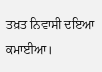ਤਖ਼ਤ ਨਿਵਾਸੀ ਦਇਆ ਕਮਾਈਆ।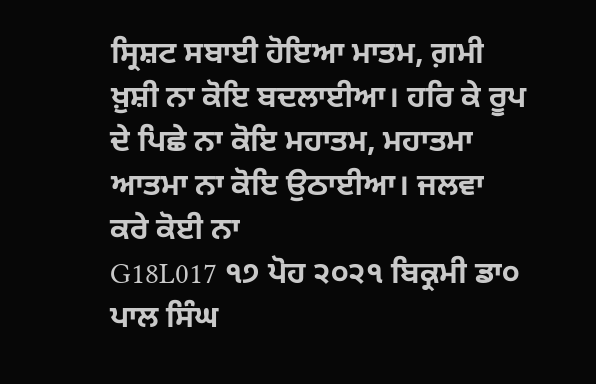ਸ੍ਰਿਸ਼ਟ ਸਬਾਈ ਹੋਇਆ ਮਾਤਮ, ਗ਼ਮੀ ਖ਼ੁਸ਼ੀ ਨਾ ਕੋਇ ਬਦਲਾਈਆ। ਹਰਿ ਕੇ ਰੂਪ ਦੇ ਪਿਛੇ ਨਾ ਕੋਇ ਮਹਾਤਮ, ਮਹਾਤਮਾ ਆਤਮਾ ਨਾ ਕੋਇ ਉਠਾਈਆ। ਜਲਵਾ ਕਰੇ ਕੋਈ ਨਾ
G18L017 ੧੭ ਪੋਹ ੨੦੨੧ ਬਿਕ੍ਰਮੀ ਡਾ੦ ਪਾਲ ਸਿੰਘ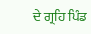ਦੇ ਗ੍ਰਹਿ ਪਿੰਡ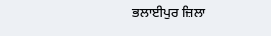ਭਲਾਈਪੁਰ ਜ਼ਿਲਾ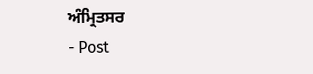ਅੰਮ੍ਰਿਤਸਰ
- Post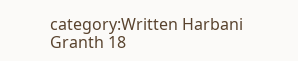category:Written Harbani Granth 18